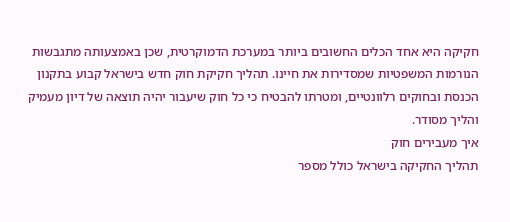חקיקה היא אחד הכלים החשובים ביותר במערכת הדמוקרטית, שכן באמצעותה מתגבשות הנורמות המשפטיות שמסדירות את חיינו. תהליך חקיקת חוק חדש בישראל קבוע בתקנון הכנסת ובחוקים רלוונטיים, ומטרתו להבטיח כי כל חוק שיעבור יהיה תוצאה של דיון מעמיק והליך מסודר.
איך מעבירים חוק
תהליך החקיקה בישראל כולל מספר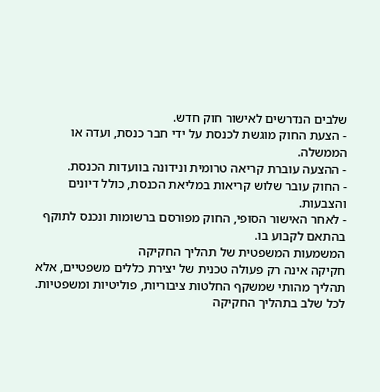שלבים הנדרשים לאישור חוק חדש.
- הצעת החוק מוגשת לכנסת על ידי חבר כנסת, ועדה או הממשלה.
- ההצעה עוברת קריאה טרומית ונידונה בוועדות הכנסת.
- החוק עובר שלוש קריאות במליאת הכנסת, כולל דיונים והצבעות.
- לאחר האישור הסופי, החוק מפורסם ברשומות ונכנס לתוקף בהתאם לקבוע בו.
המשמעות המשפטית של תהליך החקיקה
חקיקה אינה רק פעולה טכנית של יצירת כללים משפטיים, אלא תהליך מהותי שמשקף החלטות ציבוריות, פוליטיות ומשפטיות. לכל שלב בתהליך החקיקה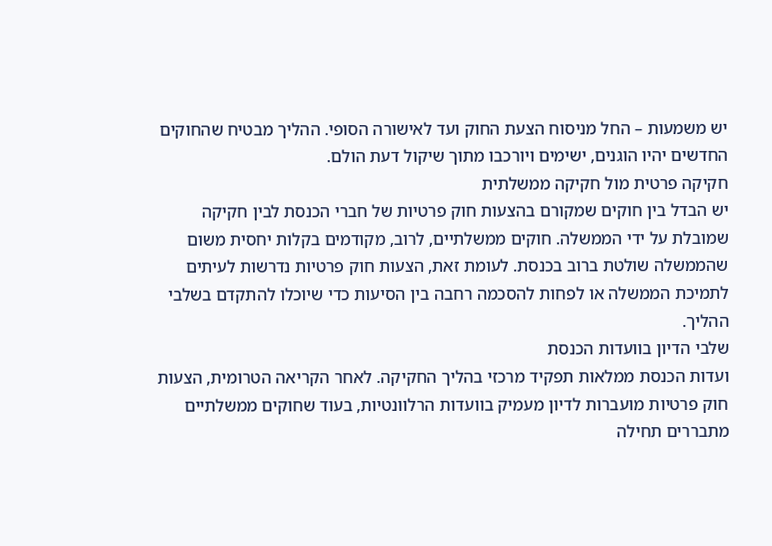יש משמעות – החל מניסוח הצעת החוק ועד לאישורה הסופי. ההליך מבטיח שהחוקים החדשים יהיו הוגנים, ישימים ויורכבו מתוך שיקול דעת הולם.
חקיקה פרטית מול חקיקה ממשלתית
יש הבדל בין חוקים שמקורם בהצעות חוק פרטיות של חברי הכנסת לבין חקיקה שמובלת על ידי הממשלה. חוקים ממשלתיים, לרוב, מקודמים בקלות יחסית משום שהממשלה שולטת ברוב בכנסת. לעומת זאת, הצעות חוק פרטיות נדרשות לעיתים לתמיכת הממשלה או לפחות להסכמה רחבה בין הסיעות כדי שיוכלו להתקדם בשלבי ההליך.
שלבי הדיון בוועדות הכנסת
ועדות הכנסת ממלאות תפקיד מרכזי בהליך החקיקה. לאחר הקריאה הטרומית, הצעות חוק פרטיות מועברות לדיון מעמיק בוועדות הרלוונטיות, בעוד שחוקים ממשלתיים מתבררים תחילה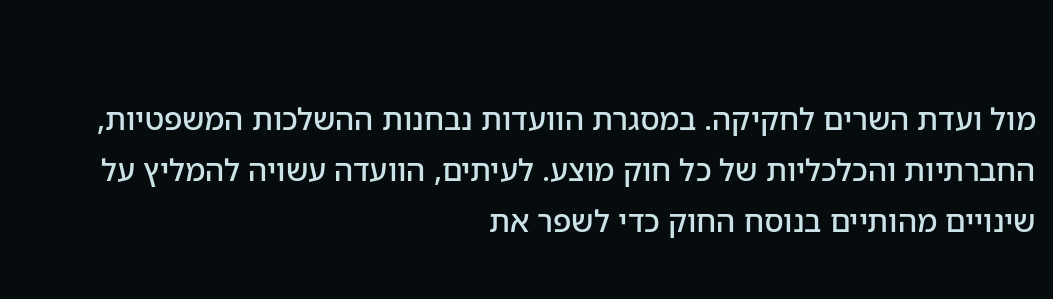מול ועדת השרים לחקיקה. במסגרת הוועדות נבחנות ההשלכות המשפטיות, החברתיות והכלכליות של כל חוק מוצע. לעיתים, הוועדה עשויה להמליץ על שינויים מהותיים בנוסח החוק כדי לשפר את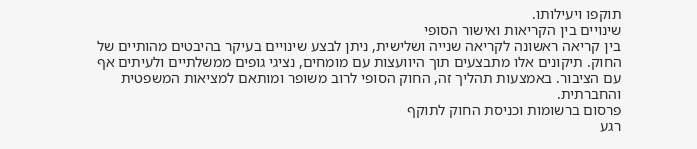תוקפו ויעילותו.
שינויים בין הקריאות ואישור הסופי
בין קריאה ראשונה לקריאה שנייה ושלישית, ניתן לבצע שינויים בעיקר בהיבטים מהותיים של החוק. תיקונים אלו מתבצעים תוך היוועצות עם מומחים, נציגי גופים ממשלתיים ולעיתים אף עם הציבור. באמצעות תהליך זה, החוק הסופי לרוב משופר ומותאם למציאות המשפטית והחברתית.
פרסום ברשומות וכניסת החוק לתוקף
רגע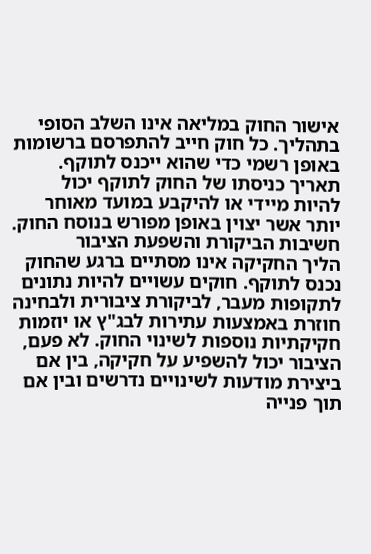אישור החוק במליאה אינו השלב הסופי בתהליך. כל חוק חייב להתפרסם ברשומות באופן רשמי כדי שהוא ייכנס לתוקף. תאריך כניסתו של החוק לתוקף יכול להיות מיידי או להיקבע במועד מאוחר יותר אשר יצוין באופן מפורש בנוסח החוק.
חשיבות הביקורת והשפעת הציבור
הליך החקיקה אינו מסתיים ברגע שהחוק נכנס לתוקף. חוקים עשויים להיות נתונים לתקופות מעבר, לביקורת ציבורית ולבחינה חוזרת באמצעות עתירות לבג"ץ או יוזמות חקיקתיות נוספות לשינוי החוק. לא פעם, הציבור יכול להשפיע על חקיקה, בין אם ביצירת מודעות לשינויים נדרשים ובין אם תוך פנייה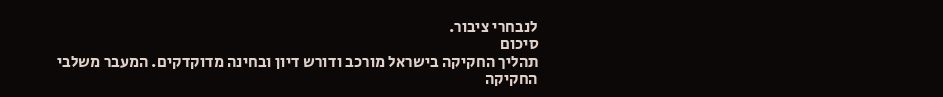לנבחרי ציבור.
סיכום
תהליך החקיקה בישראל מורכב ודורש דיון ובחינה מדוקדקים. המעבר משלבי החקיקה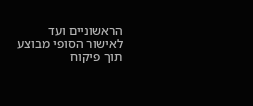הראשוניים ועד לאישור הסופי מבוצע תוך פיקוח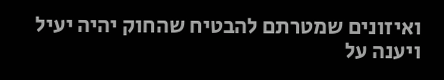ואיזונים שמטרתם להבטיח שהחוק יהיה יעיל ויענה על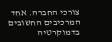צורכי החברה. אחד המרכיבים החשובים בדמוקרטיה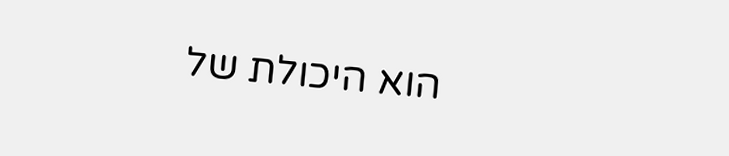הוא היכולת של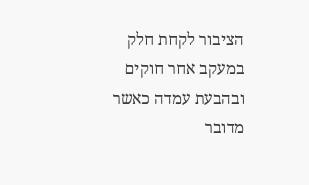הציבור לקחת חלק במעקב אחר חוקים ובהבעת עמדה כאשר מדובר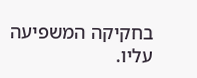בחקיקה המשפיעה עליו.